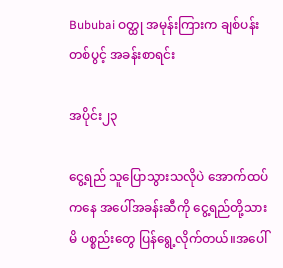Bububai ဝတ္ထု အမုန်းကြားက ချစ်ပန်းတစ်ပွင့် အခန်းစာရင်း

အပိုင်း၂၃

ငွေ့ရည် သူပြောသွားသလိုပဲ အောက်ထပ်ကနေ အပေါ်အခန်းဆီကို ငွေ့ရည်တို့သားမိ ပစ္စည်းတွေ ပြန်ရွေ့လိုက်တယ်။အပေါ်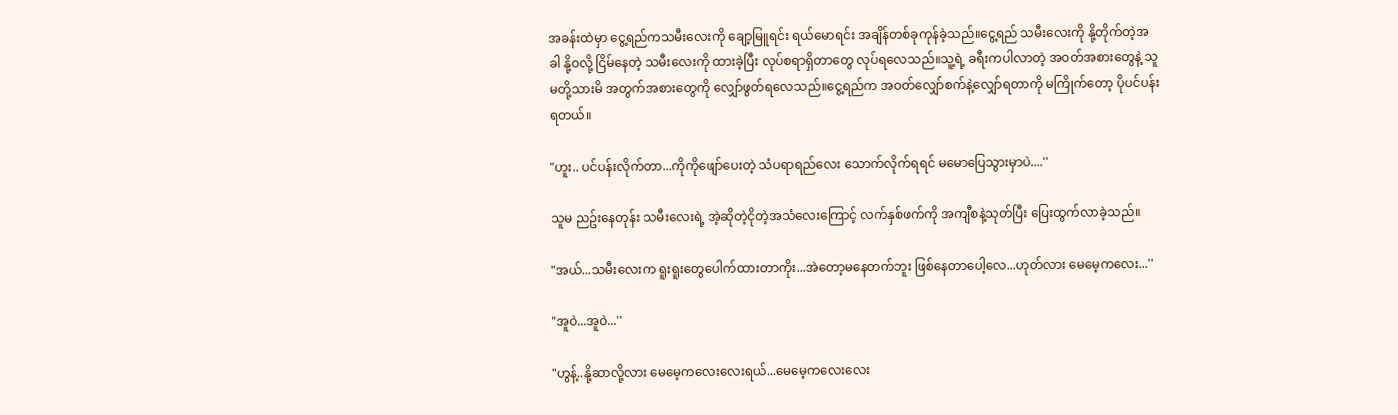အခန်းထဲမှာ ငွေ့ရည်ကသမီးလေးကို ချော့မြူရင်း ရယ်မောရင်း အချိန်တစ်ခုကုန်ခဲ့သည်။ငွေ့ရည် သမီးလေးကို နို့တိုက်တဲ့အခါ နို့ဝလို့ ငြိမ်နေတဲ့ သမီးလေးကို ထားခဲ့ပြီး လုပ်စရာရှိတာတွေ လုပ်ရလေသည်။သူ့ရဲ့ ခရီးကပါလာတဲ့ အဝတ်အစားတွေနဲ့ သူမတို့သားမိ အတွက်အစားတွေကို လျှော်ဖွတ်ရလေသည်။ငွေ့ရည်က အဝတ်လျှော်စက်နဲ့လျှော်ရတာကို မကြိုက်တော့ ပိုပင်ပန်းရတယ်။

"ဟူး.. ပင်ပန်းလိုက်တာ...ကိုကိုဖျော်ပေးတဲ့ သံပရာရည်လေး သောက်လိုက်ရရင် မမောပြေသွားမှာပဲ....''

သူမ ညဥ်းနေတုန်း သမီးလေးရဲ့ အဲ့ဆိုတဲ့ငိုတဲ့အသံလေးကြောင့် လက်နှစ်ဖက်ကို အကျီစနဲ့သုတ်ပြီး ပြေးထွက်လာခဲ့သည်။

"အယ်...သမီးလေးက ရူးရူးတွေပေါက်ထားတာကိုး...အဲတော့မနေတက်ဘူး ဖြစ်နေတာပေါ့လေ...ဟုတ်လား မေမေ့ကလေး...''

"အူဝဲ...အူဝဲ...''

"ဟွန့်..နို့ဆာလို့လား မေမေ့ကလေးလေးရယ်...မေမေ့ကလေးလေး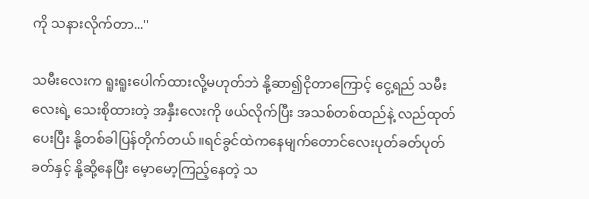ကို သနားလိုက်တာ...''

သမီးလေးက ရူးရူးပေါက်ထားလို့မဟုတ်ဘဲ နို့ဆာ၍ငိုတာကြောင့် ငွေ့ရည် သမီးလေးရဲ့ သေးစိုထားတဲ့ အနှီးလေးကို ဖယ်လိုက်ပြီး အသစ်တစ်ထည်နဲ့ လည်ထုတ်ပေးပြီး နို့တစ်ခါပြန်တိုက်တယ်။ရင်ခွင်ထဲကနေမျက်တောင်လေးပုတ်ခတ်ပုတ်ခတ်နှင့် နို့ဆို့နေပြီး မေ့ာမော့ကြည့်နေတဲ့ သ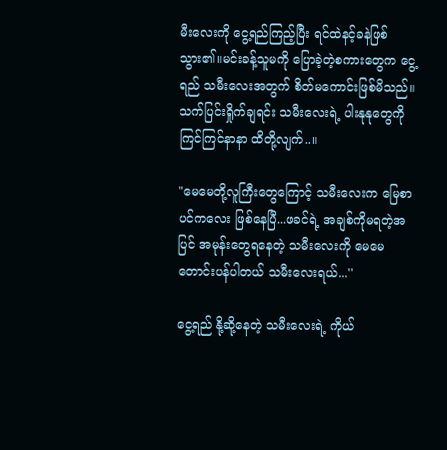မီးလေးကို ငွေ့ရည်ကြည့်ပြီး ရင်ထဲနင့်ခနဲဖြစ်သွား၏။မင်းခန့်သူမကို ပြောခဲ့တဲ့စကားတွေက ငွေ့ရည် သမီးလေးအတွက် စိတ်မကောင်းဖြစ်မိသည်။သက်ပြင်းရှိုက်ချရင်း သမီးလေးရဲ့ ပါးနုနုတွေကိုကြင်ကြင်နာနာ ထိတို့လျက်..။

"မေမေတို့လူကြီးတွေကြောင့် သမီးလေးက မြေစာပင်ကလေး ဖြစ်နေပြီ...ဖခင်ရဲ့ အချစ်ကိုမရတဲ့အပြင် အမုန်းတွေရနေတဲ့ သမီးလေးကို မေမေ တောင်းပန်ပါတယ် သမီးလေးရယ်...''

ငွေ့ရည် နို့ဆို့နေတဲ့ သမီးလေးရဲ့ ကိုယ်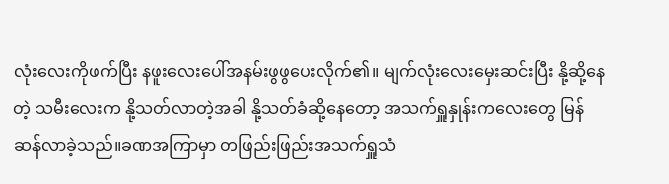လုံးလေးကိုဖက်ပြီး နဖူးလေးပေါ်အနမ်းဖွဖွပေးလိုက်၏။ မျက်လုံးလေးမှေးဆင်းပြီး နို့ဆို့နေတဲ့ သမီးလေးက နို့သတ်လာတဲ့အခါ နို့သတ်ခံဆို့နေတော့ အသက်ရှူနှုန်းကလေးတွေ မြန်ဆန်လာခဲ့သည်။ခဏအကြာမှာ တဖြည်းဖြည်းအသက်ရှူသံ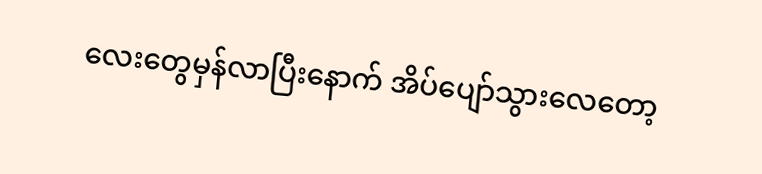လေးတွေမှန်လာပြီးနောက် အိပ်ပျော်သွားလေတော့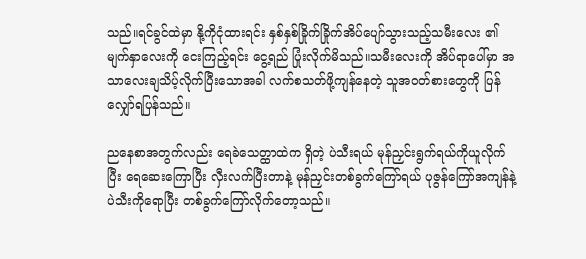သည်။ရင်ခွင်ထဲမှာ နို့ကိုငုံထားရင်း နှစ်နှစ်ခြိုက်ခြိုက်အိပ်ပျော်သွားသည့်သမီးလေး ၏မျက်နှာလေးကို ငေးကြည့်ရင်း ငွေ့ရည် ပြုံးလိုက်မိသည်။သမီးလေးကို အိပ်ရာပေါ်မှာ အသာလေးချသိပ့်လိုက်ပြီးသောအခါ လက်စသတ်ဖို့ကျန်နေတဲ့ သူအဝတ်စားတွေကို ပြန်လျှော်ရပြန်သည်။

ညနေစာအတွက်လည်း ရေခဲသေတ္ထာထဲက ရှိတဲ့ ပဲသီးရယ် မုန်ညှင်းရွက်ရယ်ကိုယူလိုက်ပြီး ရေဆေးကြောပြီး လှီးလက်ပြီးတာနဲ့ မုန်ညှင်းတစ်ခွက်ကြော်ရယ် ပုဇွန်ကြော်အကျန်နဲ့ပဲသီးကိုရောပြီး တစ်ခွက်ကြော်လိုက်တော့သည်။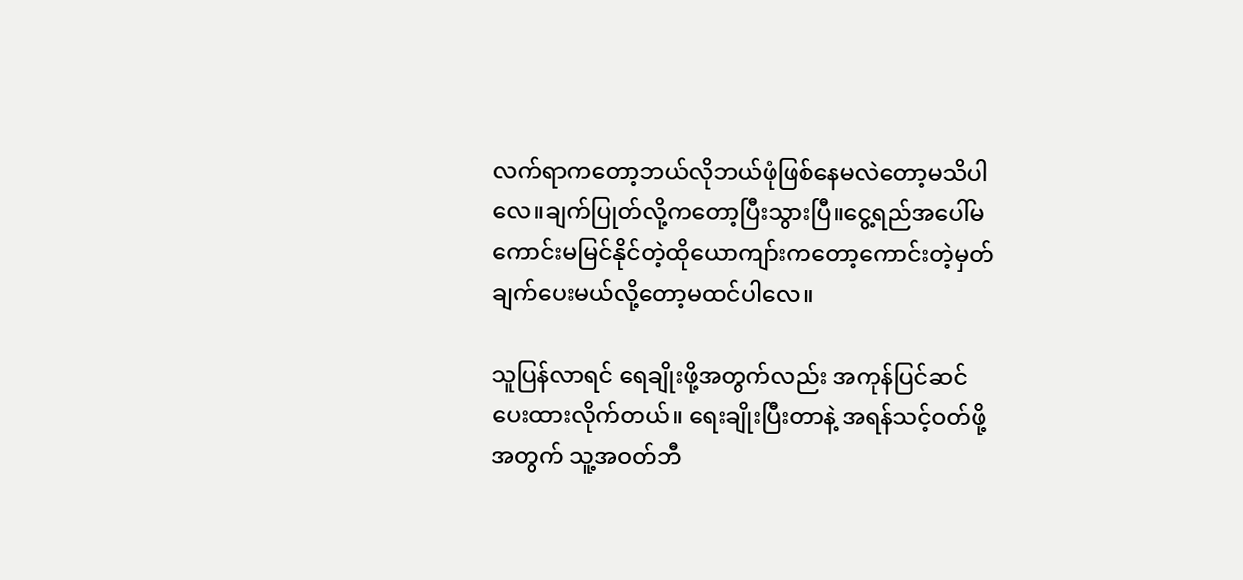လက်ရာကတော့ဘယ်လိုဘယ်ဖုံဖြစ်နေမလဲတော့မသိပါလေ။ချက်ပြုတ်လို့ကတော့ပြီးသွားပြီ။ငွေ့ရည်အပေါ်မကောင်းမမြင်နိုင်တဲ့ထိုယောကျာ်းကတော့ကောင်းတဲ့မှတ်ချက်ပေးမယ်လို့တော့မထင်ပါလေ။

သူပြန်လာရင် ရေချိုးဖို့အတွက်လည်း အကုန်ပြင်ဆင်ပေးထားလိုက်တယ်။ ရေးချိုးပြီးတာနဲ့ အရန်သင့်ဝတ်ဖို့အတွက် သူ့အဝတ်ဘီ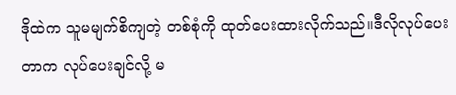ဒိုထဲက သူမမျက်စိကျတဲ့ တစ်စုံကို ထုတ်ပေးထားလိုက်သည်။ဒီလိုလုပ်ပေးတာက လုပ်ပေးချင်လို့ မ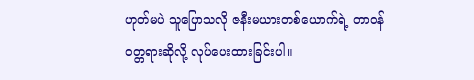ဟုတ်မပဲ သူပြောသလို ဇနီးမယားတစ်ယောက်ရဲ့ တာဝန်ဝတ္တရားဆိုလို့ လုပ်ပေးထားခြင်းပါ။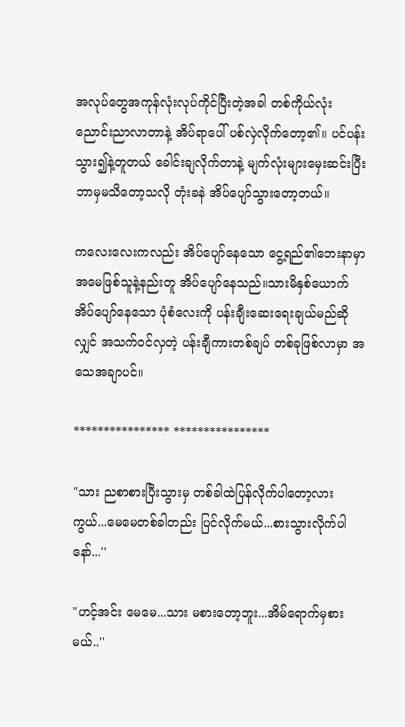အလုပ်တွေအကုန်လုံးလုပ်ကိုင်ပြီးတဲ့အခါ တစ်ကိုယ်လုံး ညောင်းညာလာတာနဲ့ အိပ်ရာပေါ် ပစ်လှဲလိုက်တော့၏။ ပင်ပန်းသွား၍နဲ့တူတယ် ခေါင်းချလိုက်တာနဲ့ မျက်လုံးများမှေးဆင်းပြီး ဘာမှမသိတော့သလို တုံးခနဲ အိပ်ပျော်သွားတော့တယ်။

ကလေးလေးကလည်း အိပ်ပျော်နေသော ငွေ့ရည်၏ဘေးနာမှာ အမေဖြစ်သူနဲ့နည်းတူ အိပ်ပျော်နေသည်။သားမိနှစ်ယောက် အိပ်ပျော်နေသော ပုံစံလေးကို ပန်းချီးဆေးရေးချယ်မည်ဆိုလျှင် အသက်ဝင်လှတဲ့ ပန်းချီကားတစ်ချပ် တစ်ခုဖြစ်လာမှာ အသေအချာပင်။

**************** ****************

"သား ညစာစားပြီးသွားမှ တစ်ခါထဲပြန်လိုက်ပါတော့လားကွယ်...မေမေတစ်ခါတည်း ပြင်လိုက်မယ်...စားသွားလိုက်ပါနော်...''

"ဟင့်အင်း မေမေ...သား မစားတော့ဘူး...အိမ်ရောက်မှစားမယ်..''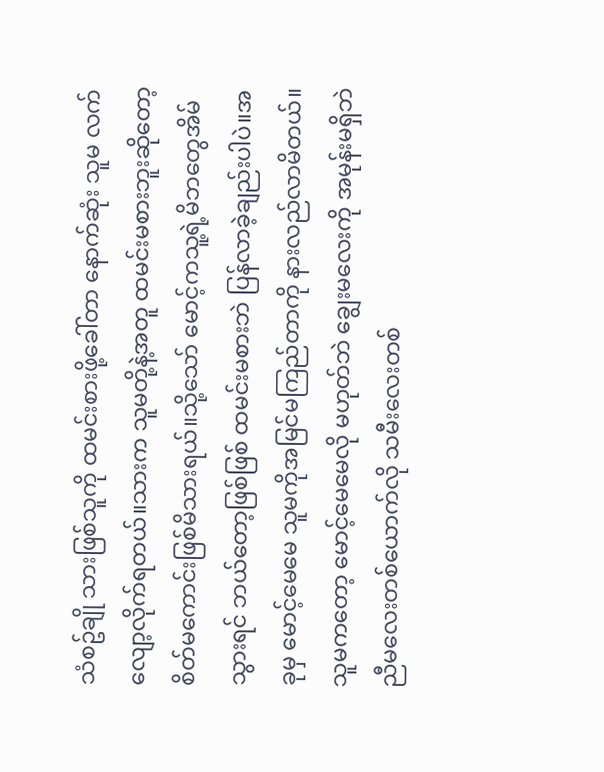သံစဥ်ချို သားဖြစ်သူကို ထမင်းစားဖို့ခေါ်တာ နောက်ဆုံး သူမ လက်လျော့လိုက်ရတယ်။သားက သူမတို့နဲ့အတူ ထမင်းမစားဘူးဆိုတော့ စိတ်မကောင်းဖြစ်မိသားရယ်။သို့သော် မောင့်ကသူ့ရဲ့မိဘတွေအိမ် သွားရင် ဘယ်တော့ဖြစ်ဖြစ် ထမင်းမစားဘဲ ပြန်လာခဲ့ချည်းပါပဲ။အခုမှ မောင့်မေမေ သူမကိုအမြင်မကြည်တာကို နားလည်လာမိတယ်။သူမကတော့ မောင့်မေမေလို မဟုတ်ဘဲ ချွေးမလေးကို အမုန်းမရှိဘဲ ညီမလေးတစ်ယောက်လို သမီးလေးတစ်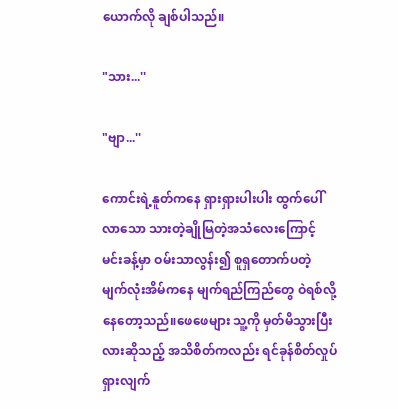ယောက်လို ချစ်ပါသည်။

"သား...''

"ဗျာ...''

ကောင်းရဲ့နူတ်ကနေ ရှားရှားပါးပါး ထွက်ပေါ်လာသော သားတဲ့ချိုမြတဲ့အသံလေးကြောင့် မင်းခန့်မှာ ဝမ်းသာလွန်း၍ စူရှတောက်ပတဲ့ မျက်လုံးအိမ်ကနေ မျက်ရည်ကြည်တွေ ဝဲရစ်လို့နေတော့သည်။ဖေဖေများ သူ့ကို မှတ်မိသွားပြီးလားဆိုသည့် အသိစိတ်ကလည်း ရင်ခုန်စိတ်လှုပ်ရှားလျက်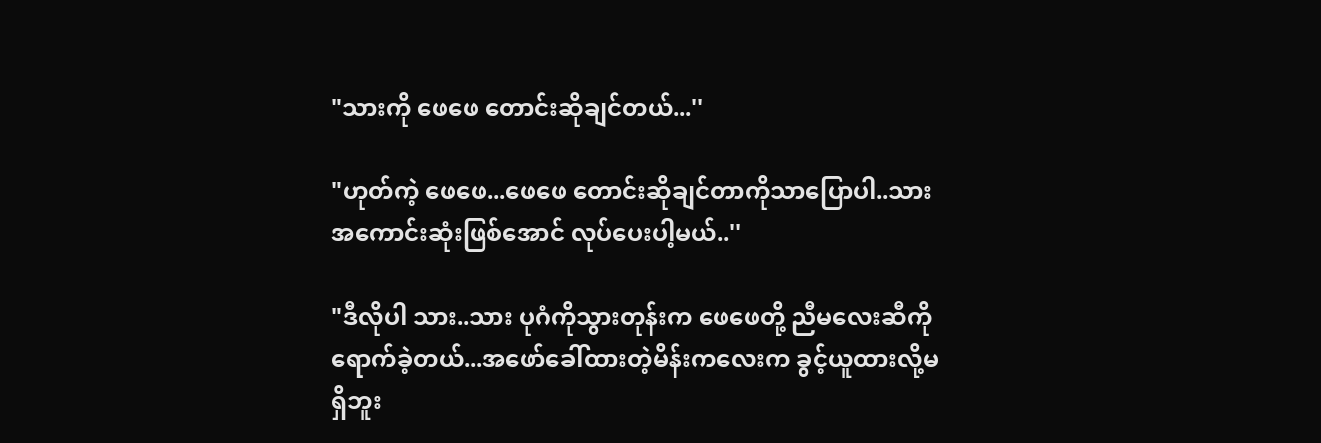"သားကို ဖေဖေ တောင်းဆိုချင်တယ်...''

"ဟုတ်ကဲ့ ဖေဖေ...ဖေဖေ တောင်းဆိုချင်တာကိုသာပြောပါ..သားအကောင်းဆုံးဖြစ်အောင် လုပ်ပေးပါ့မယ်..''

"ဒီလိုပါ သား..သား ပုဂံကိုသွားတုန်းက ဖေဖေတို့ ညီမလေးဆီကို ရောက်ခဲ့တယ်...အဖော်ခေါ်ထားတဲ့မိန်းကလေးက ခွင့်ယူထားလို့မရှိဘူး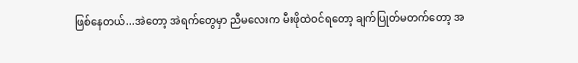ဖြစ်နေတယ်...အဲတော့ အဲရက်တွေမှာ ညီမလေးက မီးဖိုထဲဝင်ရတော့ ချက်ပြုတ်မတက်တော့ အ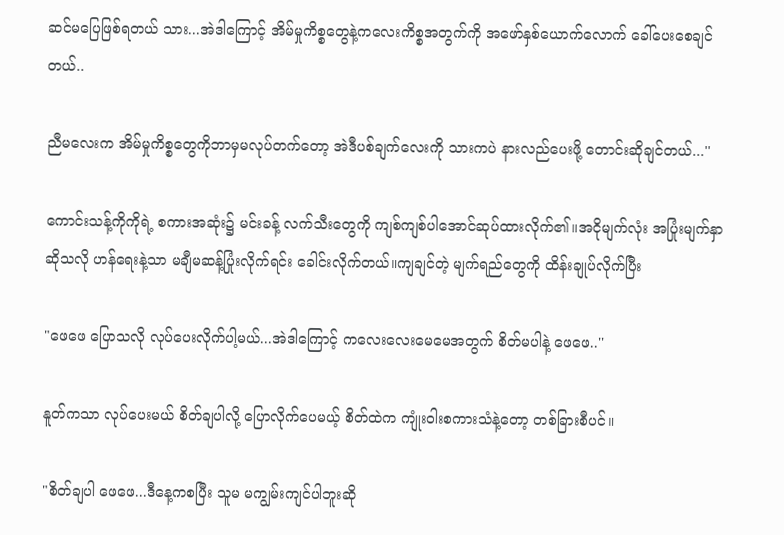ဆင်မပြေဖြစ်ရတယ် သား...အဲဒါကြောင့် အိမ်မှုကိစ္စတွေနဲ့ကလေးကိစ္စအတွက်ကို အဖော်နှစ်ယောက်လောက် ခေါ်ပေးစေချင်တယ်..

ညီမလေးက အိမ်မှုကိစ္စတွေကိုဘာမှမလုပ်တက်တော့ အဲဒီပစ်ချက်လေးကို သားကပဲ နားလည်ပေးဖို့ တောင်းဆိုချင်တယ်...''

ကောင်းသန့်ကိုကိုရဲ့ စကားအဆုံး၌ မင်းခန့် လက်သီးတွေကို ကျစ်ကျစ်ပါအောင်ဆုပ်ထားလိုက်၏။အငိုမျက်လုံး အပြုံးမျက်နှာဆိုသလို ဟန်ရေးနဲ့သာ မချီမဆန့်ပြုံးလိုက်ရင်း ခေါင်းလိုက်တယ်။ကျချင်တဲ့ မျက်ရည်တွေကို ထိန်းချုပ်လိုက်ပြီး

"ဖေဖေ ပြောသလို လုပ်ပေးလိုက်ပါ့မယ်...အဲဒါကြောင့် ကလေးလေးမေမေအတွက် စိတ်မပါနဲ့ ဖေဖေ..''

နူတ်ကသာ လုပ်ပေးမယ် စိတ်ချပါလို့ ပြောလိုက်ပေမယ့် စိတ်ထဲက ကျုံးဝါးစကားသံနဲ့တော့ တစ်ခြားစီပင်။

"စိတ်ချပါ ဖေဖေ...ဒီနေ့ကစပြီး သူမ မကျွမ်းကျင်ပါဘူးဆို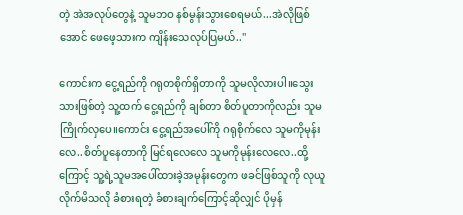တဲ့ အဲအလုပ်တွေနဲ့ သူမဘဝ နစ်မွန်းသွားစေရမယ်...အဲလိုဖြစ်အောင် ဖေဖေ့သားက ကျိန်းသေလုပ်ပြမယ်..''

ကောင်းက ငွေ့ရည်ကို ဂရုတစိုက်ရှိတာကို သူမလိုလားပါ။သွေးသားဖြစ်တဲ့ သူ့ထက် ငွေ့ရည်ကို ချစ်တာ စိတ်ပူတာကိုလည်း သူမကြိုက်လှပေ။ကောင်း ငွေ့ရည်အပေါ်ကို ဂရုစိုက်လေ သူမကိုမုန်းလေ..စိတ်ပူနေတာကို မြင်ရလေလေ သူမကိုမုန်းလေလေ..ထို့ကြောင့် သူ့ရဲ့သူမအပေါ်ထားခဲ့အမုန်းတွေက ဖခင်ဖြစ်သူကို လုယူလိုက်မိသလို ခံစားရတဲ့ ခံစားချက်ကြောင့်ဆိုလျှင် ပိုမှန်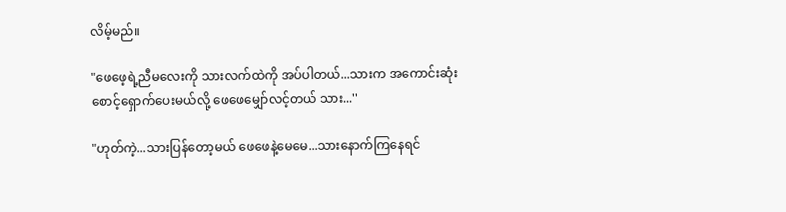လိမ့်မည်။

"ဖေဖေ့ရဲ့ညီမလေးကို သားလက်ထဲကို အပ်ပါတယ်...သားက အကောင်းဆုံး စောင့်ရှောက်ပေးမယ်လို့ ဖေဖေမျှော်လင့်တယ် သား...''

"ဟုတ်ကဲ့...သားပြန်တော့မယ် ဖေဖေနဲ့မေမေ...သားနောက်ကြနေရင်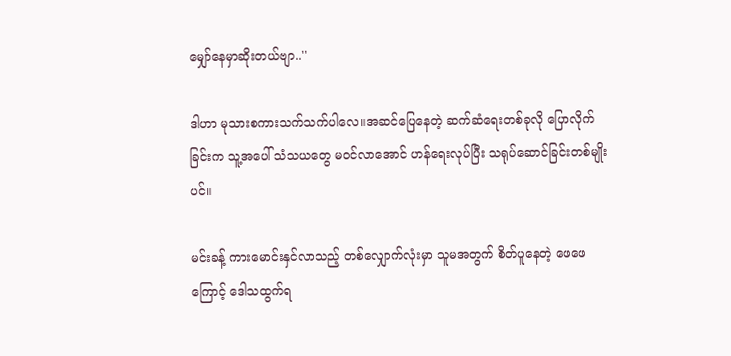မျှော်နေမှာဆိုးတယ်ဗျာ..''

ဒါဟာ မုသားစကားသက်သက်ပါလေ။အဆင်ပြေနေတဲ့ ဆက်ဆံရေးတစ်ခုလို ပြောလိုက်ခြင်းက သူ့အပေါ် သံသယတွေ မဝင်လာအောင် ဟန်ရေးလုပ်ပြီး သရုပ်ဆောင်ခြင်းတစ်မျိုးပင်။

မင်းခန့် ကားမောင်းနှင်လာသည့် တစ်လျှောက်လုံးမှာ သူမအတွက် စိတ်ပူနေတဲ့ ဖေဖေကြောင့် ဒေါသထွက်ရ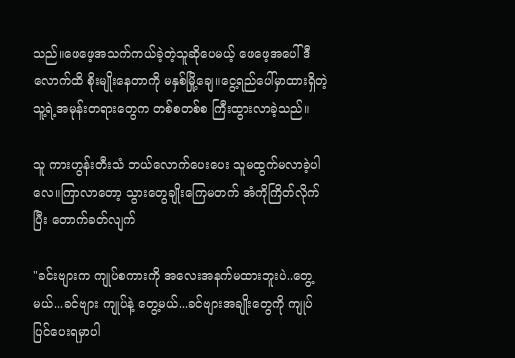သည်။ဖေဖေ့အသက်ကယ်ခဲ့တဲ့သူဆိုပေမယ့် ဖေဖေ့အပေါ် ဒီလောက်ထိ စိုးမျိုးနေတာကို မနှစ်မြို့ချေ။ငွေ့ရည်ပေါ်မှာထားရှိတဲ့ သူ့ရဲ့အမုန်းတရားတွေက တစ်စတစ်စ ကြီးထွားလာခဲ့သည်။

သူ ကားဟွန်းတီးသံ ဘယ်လောက်ပေးပေး သူမထွက်မလာခဲ့ပါလေ။ကြာလာတော့ သွားတွေချိုးကြေမတက် အံကိုကြိတ်လိုက်ပြီး တောက်ခတ်လျက်

"ခင်းဗျားက ကျုပ်စကားကို အလေးအနက်မထားဘူးပဲ..တွေ့မယ်...ခင်ဗျား ကျုပ်နဲ့ တွေ့မယ်...ခင်ဗျားအချိုးတွေကို ကျုပ်ပြင်ပေးရမှာပါ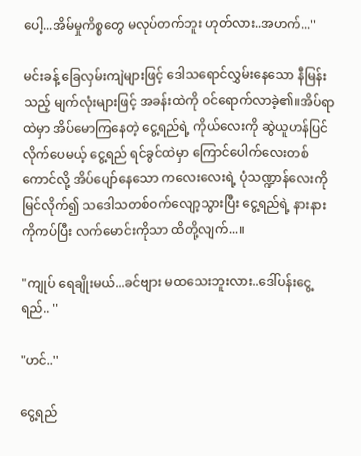ပေါ့...အိမ်မှုကိစ္စတွေ မလုပ်တက်ဘူး ဟုတ်လား..အဟက်...''

မင်းခန့် ခြေလှမ်းကျဲများဖြင့် ဒေါသရောင်လွှမ်းနေသော နီမြန်းသည့် မျက်လုံးများဖြင့် အခန်းထဲကို ဝင်ရောက်လာခဲ့၏။အိပ်ရာထဲမှာ အိပ်မောကြနေတဲ့ ငွေ့ရည်ရဲ့ ကိုယ်လေးကို ဆွဲယူဟန်ပြင်လိုက်ပေမယ့် ငွေ့ရည် ရင်ခွင်ထဲမှာ ကြောင်ပေါက်လေးတစ်ကောင်လို့ အိပ်ပျော်နေသော ကလေးလေးရဲ့ ပုံသဏ္ဍာန်လေးကိုမြင်လိုက်၍ သဒေါသတစ်ဝက်လျော့သွားပြီး ငွေ့ရည်ရဲ့ နားနားကိုကပ်ပြီး လက်မောင်းကိုသာ ထိတို့လျက်...။

"ကျုပ် ရေချိုးမယ်...ခင်ဗျား မထသေးဘူးလား..ဒေါ်ပန်းငွေ့ရည်.. ''

"ဟင်..''

ငွေ့ရည်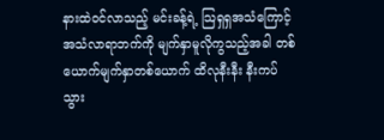နားထဲဝင်လာသည့် မင်းခန့်ရဲ့ သြရှရှအသံကြောင့် အသံလာရာဘက်ကို မျက်နှာမူလိုကွသည့်အခါ တစ်ယောက်မျက်နှာတစ်ယောက် ထိလုနီးနီး နီးကပ်သွား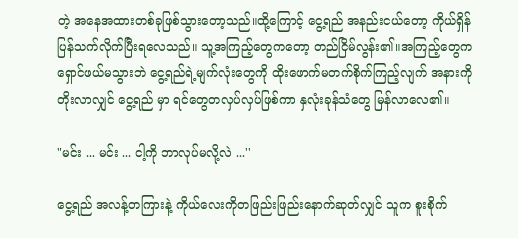တဲ့ အနေအထားတစ်ခုဖြစ်သွားတော့သည်။ထို့ကြောင့် ငွေ့ရည် အနည်းငယ်တော့ ကိုယ်ရှိန်ပြန်သက်လိုက်ပြီးရလေသည်။ သူ့အကြည့်တွေကတော့ တည်ငြိမ်လွန်း၏။အကြည့်တွေက ရှောင်ဖယ်မသွားဘဲ ငွေ့ရည်ရဲ့မျက်လုံးတွေကို ထိုးဖောက်မတက်စိုက်ကြည့်လျက် အနားကို တိုးလာလျှင် ငွေ့ရည် မှာ ရင်တွေတလှပ်လှပ်ဖြစ်ကာ နှလုံးခုန်သံတွေ မြန်လာလေ၏။

"မင်း ... မင်း ... ငါ့ကို ဘာလုပ်မလို့လဲ ...''

ငွေ့ရည် အလန့်တကြားနဲ့ ကိုယ်လေးကိုတဖြည်းဖြည်းနောက်ဆုတ်လျှင် သူက စူးစိုက်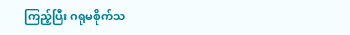ကြည့်ပြီး ဂရုမစိုက်သ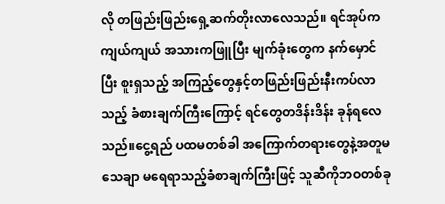လို တဖြည်းဖြည်းရှေ့ဆက်တိုးလာလေသည်။ ရင်အုပ်ကကျယ်ကျယ် အသားကဖြူပြီး မျက်ခုံးတွေက နက်မှောင်ပြီး စူးရှသည့် အကြည့်တွေနှင့်တဖြည်းဖြည်းနီးကပ်လာသည့် ခံစားချက်ကြီးကြောင့် ရင်တွေတဒိန်းဒိန်း ခုန်ရလေသည်။ငွေ့ရည် ပထမတစ်ခါ အကြောက်တရားတွေနဲ့အတူမသေချာ မရေရာသည့်ခံစာချက်ကြီးဖြင့် သူဆီကိုဘဝတစ်ခု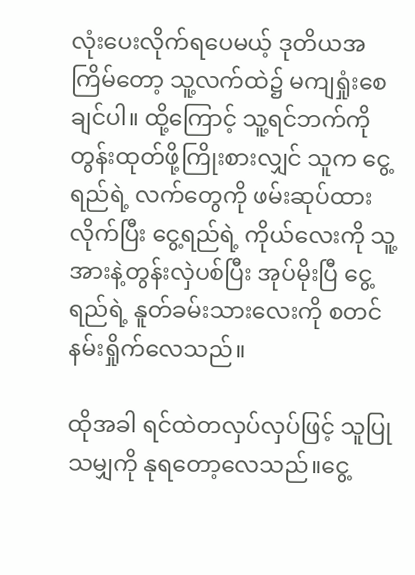လုံးပေးလိုက်ရပေမယ့် ဒုတိယအကြိမ်တော့ သူ့လက်ထဲ၌ မကျရှုံးစေချင်ပါ။ ထို့ကြောင့် သူ့ရင်ဘက်ကို တွန်းထုတ်ဖို့ကြိုးစားလျှင် သူက ငွေ့ရည်ရဲ့ လက်တွေကို ဖမ်းဆုပ်ထားလိုက်ပြီး ငွေ့ရည်ရဲ့ ကိုယ်လေးကို သူ့အားနဲ့တွန်းလှဲပစ်ပြီး အုပ်မိုးပြီ ငွေ့ရည်ရဲ့ နူတ်ခမ်းသားလေးကို စတင်နမ်းရှိုက်လေသည်။

ထိုအခါ ရင်ထဲတလှပ်လှပ်ဖြင့် သူပြုသမျှကို နုရတော့လေသည်။ငွေ့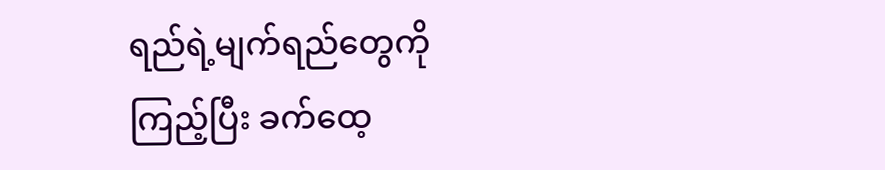ရည်ရဲ့မျက်ရည်တွေကို ကြည့်ပြီး ခက်ထေ့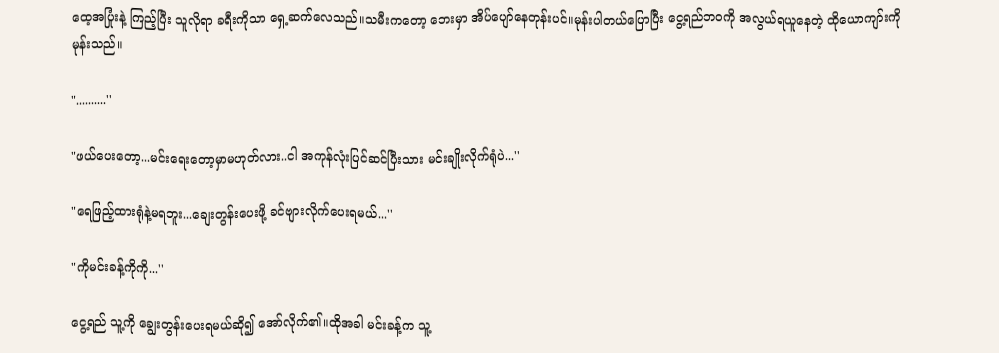ထေ့အပြုံးနဲ့ ကြည့်ပြီး သူလိုရာ ခရီးကိုသာ ရှေ့ဆက်လေသည်။သမီးကတော့ ဘေးမှာ အိပ်ပျော်နေတုန်းပင်။မုန်းပါတယ်ပြောပြီး ငွေ့ရည်ဘဝကို အလွယ်ရယူနေတဲ့ ထိုယောကျာ်းကို မုန်းသည်။

"..........''

"ဖယ်ပေးတော့...မင်းရေးတော့မှာမဟုတ်လား..ငါ အကုန်လုံးပြင်ဆင်ပြီးသား မင်းချိုးလိုက်ရုံပဲ...''

"ရေဖြည့်ထားရုံနဲ့မရဘူး...ချေးတွန်းပေးဖို့ ခင်ဗျားလိုက်ပေးရမယ်...''

"ကိုမင်းခန့်ကိုကို...''

ငွေ့ရည် သူ့ကို ချွေးတွန်းပေးရမယ်ဆို၍ အော်လိုက်၏။ထိုအခါ မင်းခန့်က သူ့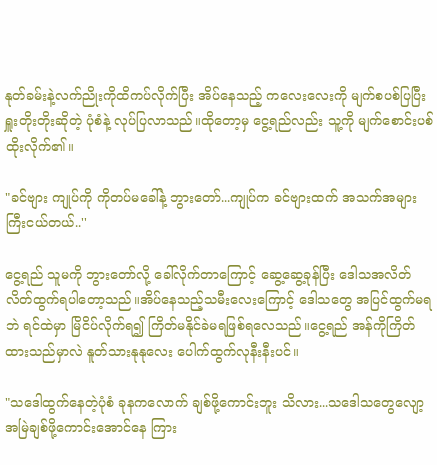နုတ်ခမ်းနဲ့လက်ညိုးကိုထိကပ်လိုက်ပြီး အိပ်နေသည့် ကလေးလေးကို မျက်စပစ်ပြပြီး ရှူးတိုးတိုးဆိုတဲ့ ပုံစံနဲ့ လုပ်ပြလာသည်။ထိုတော့မှ ငွေ့ရည်လည်း သူ့ကို မျက်စောင်းပစ်ထိုးလိုက်၏။

"ခင်ဗျား ကျုပ်ကို ကိုတပ်မခေါ်နဲ့ ဘွားတော်...ကျုပ်က ခင်ဗျားထက် အသက်အများကြီးငယ်တယ်..''

ငွေ့ရည် သူမကို ဘွားတော်လို့ ခေါ်လိုက်တာကြောင့် ဆွေ့ဆွေ့ခုန်ပြီး ဒေါသအလိတ်လိတ်ထွက်ရပါတော့သည်။အိပ်နေသည့်သမီးလေးကြောင့် ဒေါသတွေ အပြင်ထွက်မရဘဲ ရင်ထဲမှာ မြိငိပ်လိုက်ရ၍ ကြိတ်မနိုင်ခဲမရဖြစ်ရလေသည်။ငွေ့ရည် အန်ကိုကြိတ်ထားသည်မှာလဲ နူတ်သားနုနုလေး ပေါက်ထွက်လုနီးနီးပင်။

"သဒေါထွက်နေတဲ့ပုံစံ ခုနကလောက် ချစ်ဖို့ကောင်းဘူး သိလား...သဒေါသတွေလျော့ အမြဲချစ်ဖို့ကောင်းအောင်နေ ကြား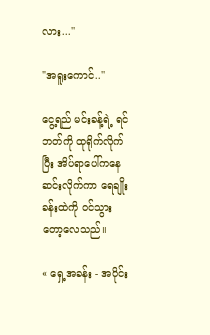လား...''

"အရူးကောင်..''

ငွေ့ရည် မင်းခန့်ရဲ့ ရင်ဘတ်ကို ထုရိုက်လိုက်ပြီး အိပ်ရာပေါ်ကနေ ဆင်းလိုက်ကာ ရေချိုးခန်းထဲကို ဝင်သွားတော့လေသည်။

« ရှေ့အခန်း - အပိုင်း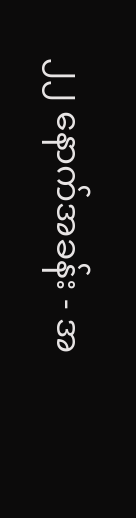၂၂ နောက်အခန်း - အ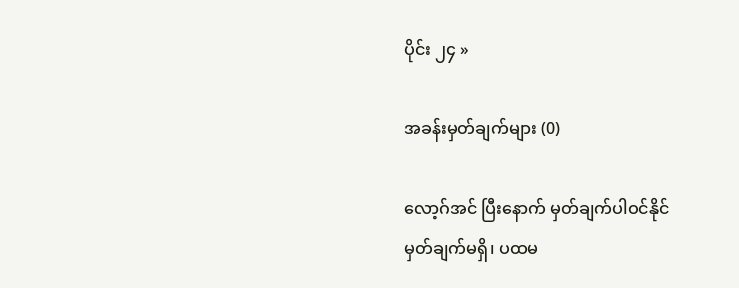ပိုင်း ၂၄ »

အခန်းမှတ်ချက်များ (0)

လော့ဂ်အင် ပြီးနောက် မှတ်ချက်ပါဝင်နိုင်
မှတ်ချက်မရှိ၊ ပထမ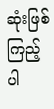ဆုံးဖြစ်ကြည့်ပါ